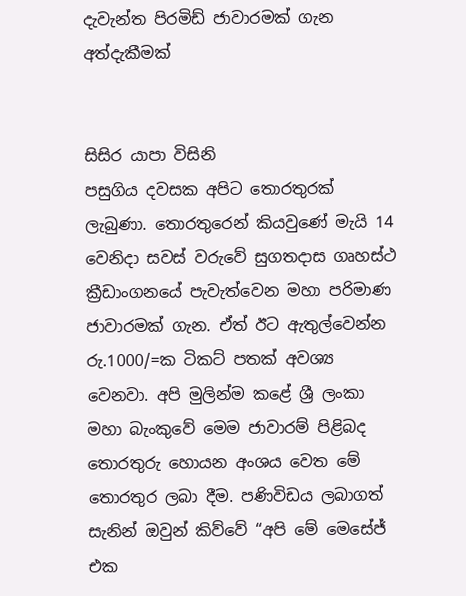දැවැන්ත පිරමිඩ් ජාවාරමක් ගැන අත්දැකීමක්


සිසිර යාපා විසිනි
පසුගිය දවසක අපිට තොරතුරක් ලැබුණා. තොරතුරෙන් කියවුණේ මැයි 14 වෙනිදා සවස් වරුවේ සුගතදාස ගෘහස්ථ ක්‍රීඩාංගනයේ පැවැත්වෙන මහා පරිමාණ ජාවාරමක් ගැන. ඒත් ඊට ඇතුල්වෙන්න රු.1000/=ක ටිකට් පතක් අවශ්‍ය වෙනවා. අපි මුලින්ම කළේ ශ්‍රී ලංකා මහා බැංකුවේ මෙම ජාවාරම් පිළිබද තොරතුරු හොයන අංශය වෙත මේ තොරතුර ලබා දීම. පණිවිඩය ලබාගත් සැනින් ඔවුන් කිව්වේ “අපි මේ මෙසේජ් එක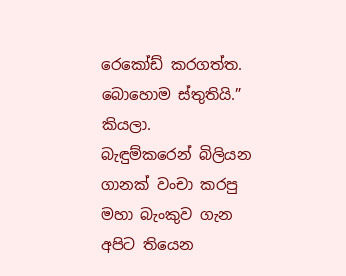රෙකෝඩ් කරගත්ත. බොහොම ස්තුතියි.” කියලා.
බැඳුම්කරෙන් බිලියන ගානක් වංචා කරපු මහා බැංකුව ගැන අපිට තියෙන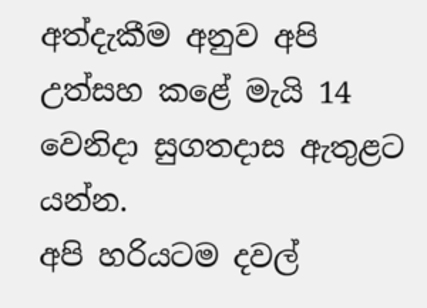අත්දැකීම අනුව අපි උත්සහ කළේ මැයි 14 වෙනිදා සුගතදාස ඇතුළට යන්න.
අපි හරියටම දවල්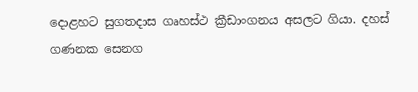දොළහට සුගතදාස ගෘහස්ථ ක්‍රීඩාංගනය අසලට ගියා. දහස් ගණනක සෙනග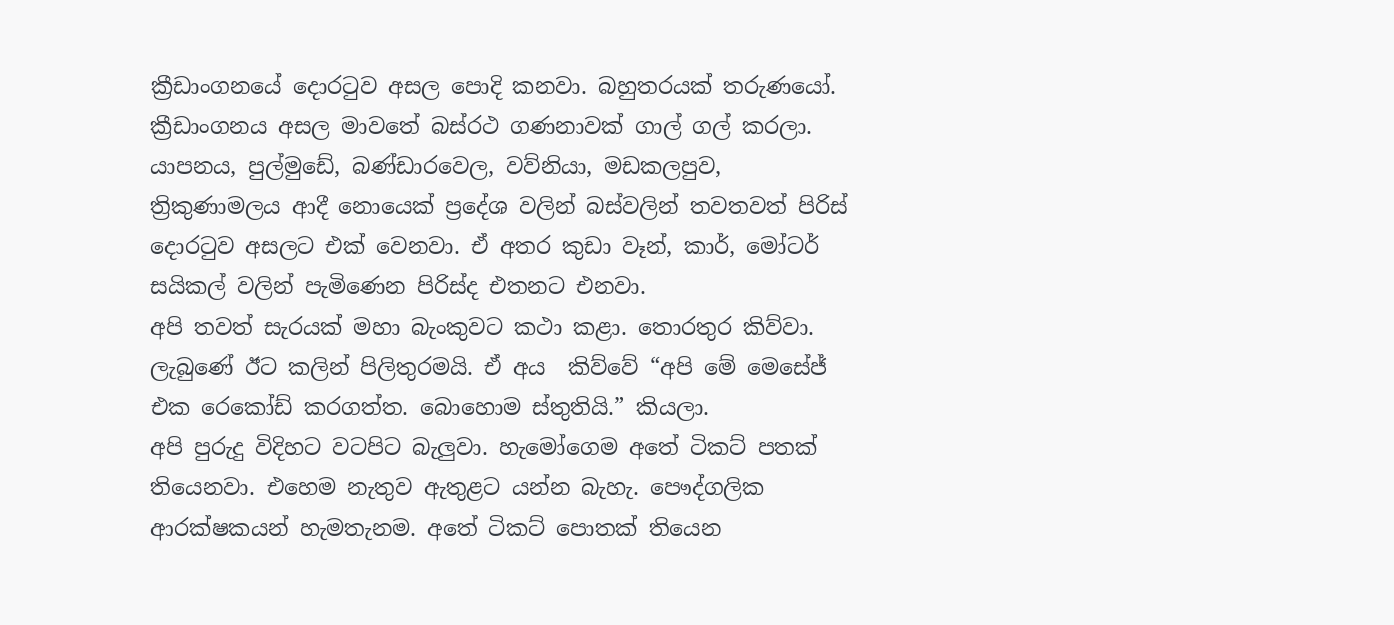ක්‍රීඩාංගනයේ දොරටුව අසල පොදි කනවා. බහුතරයක් තරුණයෝ.
ක්‍රීඩාංගනය අසල මාවතේ බස්රථ ගණනාවක් ගාල් ගල් කරලා.
යාපනය, පුල්මුඩේ, බණ්ඩාරවෙල, වව්නියා, මඩකලපුව, ත්‍රිකුණාමලය ආදී නොයෙක් ප්‍රදේශ වලින් බස්වලින් තවතවත් පිරිස් දොරටුව අසලට එක් වෙනවා. ඒ අතර කුඩා වෑන්, කාර්, මෝටර් සයිකල් වලින් පැමිණෙන පිරිස්ද එතනට එනවා.
අපි තවත් සැරයක් මහා බැංකුවට කථා කළා. තොරතුර කිව්වා. ලැබුණේ ඊට කලින් පිලිතුරමයි. ඒ අය  කිව්වේ “අපි මේ මෙසේජ් එක රෙකෝඩ් කරගත්ත. බොහොම ස්තුතියි.” කියලා.
අපි පුරුදු විදිහට වටපිට බැලුවා. හැමෝගෙම අතේ ටිකට් පතක් තියෙනවා. එහෙම නැතුව ඇතුළට යන්න බැහැ. පෞද්ගලික ආරක්ෂකයන් හැමතැනම. අතේ ටිකට් පොතක් තියෙන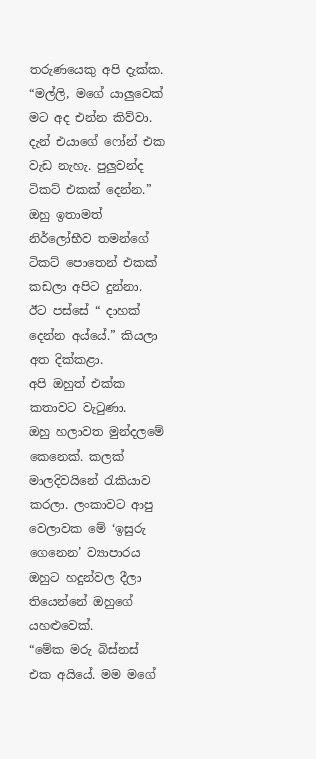තරුණයෙකු අපි දැක්ක.
“මල්ලි, මගේ යාලුවෙක් මට අද එන්න කිව්වා. දැන් එයාගේ ෆෝන් එක වැඩ නැහැ. පුලුවන්ද ටිකට් එකක් දෙන්න.”
ඔහු ඉතාමත් නිර්ලෝභීව තමන්ගේ ටිකට් පොතෙන් එකක් කඩලා අපිට දුන්නා. ඊට පස්සේ “ දාහක් දෙන්න අය්යේ.” කියලා අත දික්කළා.
අපි ඔහුත් එක්ක කතාවට වැටුණා.
ඔහු හලාවත මුන්දලමේ කෙනෙක්. කලක් මාලදිවයිනේ රැකියාව කරලා. ලංකාවට ආපු වෙලාවක මේ ‘ඉසුරු ගෙනෙන’ ව්‍යාපාරය ඔහුට හදුන්වල දීලා තියෙන්නේ ඔහුගේ යහළුවෙක්.
“මේක මරු බිස්නස් එක අයියේ. මම මගේ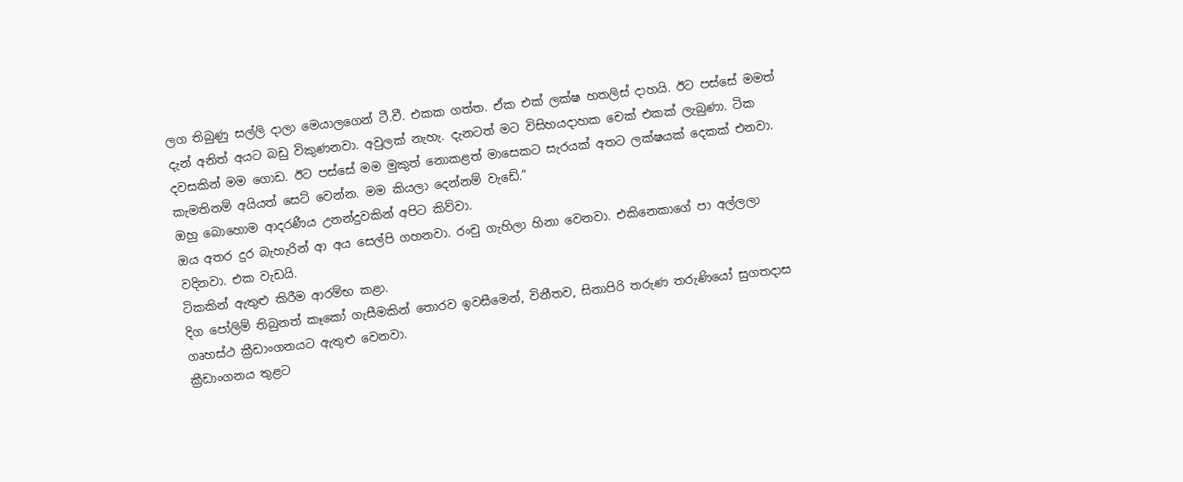ලග තිබුණු සල්ලි දාලා මෙයාලගෙන් ටී.වී. එකක ගත්ත. ඒක එක් ලක්ෂ හතලිස් දාහයි. ඊට පස්සේ මමත් දැන් අනිත් අයට බඩු විකුණනවා. අවුලක් නැහැ. දැනටත් මට විසිහයදාහක චෙක් එකක් ලැබුණා. ටික දවසකින් මම ගොඩ. ඊට පස්සේ මම මුකුත් නොකළත් මාසෙකට සැරයක් අතට ලක්ෂයක් දෙකක් එනවා. කැමතිනම් අයියත් සෙට් වෙන්න. මම කියලා දෙන්නම් වැඩේ.”
ඔහු බොහොම ආදරණීය උනන්දුවකින් අපිට කිව්වා.
ඔය අතර දුර බැහැරින් ආ අය සෙල්පි ගහනවා. රංචු ගැහිලා හිනා වෙනවා. එකිනෙකාගේ පා අල්ලලා වදිනවා. එක වැඩයි.
ටිකකින් ඇතුළු කිරීම ආරම්භ කළා.
දිග පෝලිම් තිබුනත් කෑකෝ ගැසීමකින් තොරව ඉවසීමෙන්, විනීතව, සිනාපිරි තරුණ තරුණියෝ සුගතදාස ගෘහස්ථ ක්‍රීඩාංගනයට ඇතුළු වෙනවා.
ක්‍රීඩාංගනය තුළට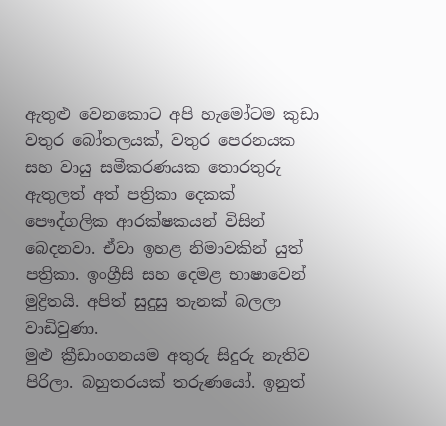ඇතුළු වෙනකොට අපි හැමෝටම කුඩා වතුර බෝතලයක්, වතුර පෙරනයක සහ වායු සමීකරණයක තොරතුරු ඇතුලත් අත් පත්‍රිකා දෙකක් පෞද්ගලික ආරක්ෂකයන් විසින් බෙදනවා. ඒවා ඉහළ නිමාවකින් යුත් පත්‍රිකා. ඉංග්‍රීසි සහ දෙමළ භාෂාවෙන් මුද්‍රිතයි. අපිත් සුදුසු තැනක් බලලා වාඩිවුණා.
මුළු ක්‍රීඩාංගනයම අතුරු සිදුරු නැතිව පිරිලා. බහුතරයක් තරුණයෝ. ඉනුත්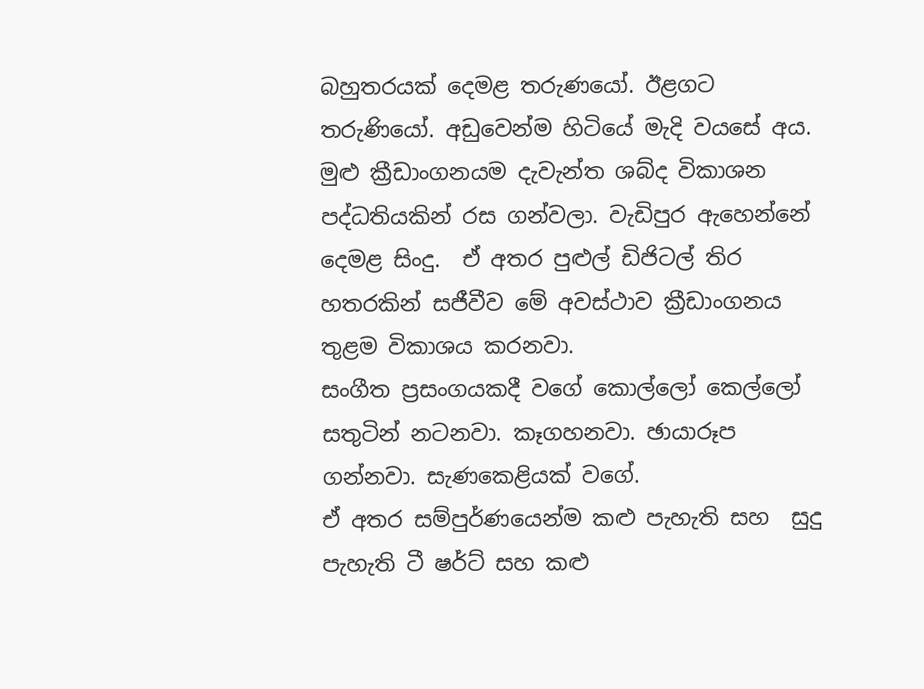බහුතරයක් දෙමළ තරුණයෝ. ඊළගට තරුණියෝ. අඩුවෙන්ම හිටියේ මැදි වයසේ අය.
මුළු ක්‍රීඩාංගනයම දැවැන්ත ශබ්ද විකාශන පද්ධතියකින් රස ගන්වලා. වැඩිපුර ඇහෙන්නේ දෙමළ සිංදු.  ඒ අතර පුළුල් ඩිජිටල් තිර හතරකින් සජීවීව මේ අවස්ථාව ක්‍රීඩාංගනය තුළම විකාශය කරනවා.
සංගීත ප්‍රසංගයකදී වගේ කොල්ලෝ කෙල්ලෝ සතුටින් නටනවා. කෑගහනවා. ඡායාරූප ගන්නවා. සැණකෙළියක් වගේ.
ඒ අතර සම්පුර්ණයෙන්ම කළු පැහැති සහ  සුදු පැහැති ටී ෂර්ට් සහ කළු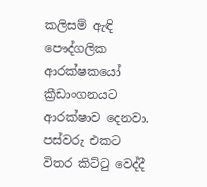කලිසම් ඇඳි පෞද්ගලික ආරක්ෂකයෝ ක්‍රීඩාංගනයට ආරක්ෂාව දෙනවා.
පස්වරු එකට විතර කිට්ටු වෙද්දී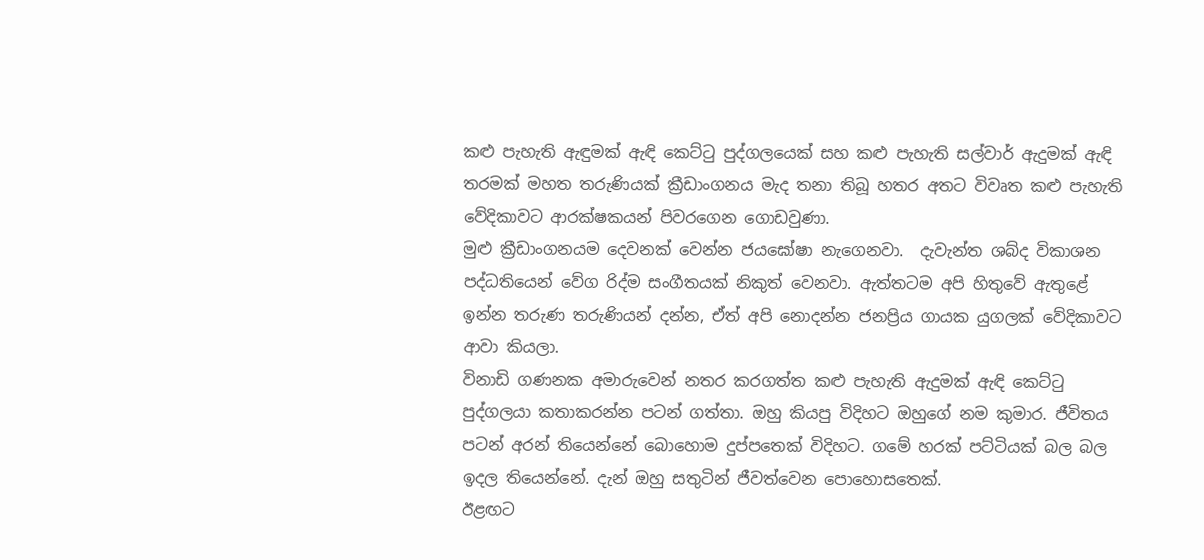කළු පැහැති ඇඳුමක් ඇඳි කෙට්ටු පුද්ගලයෙක් සහ කළු පැහැති සල්වාර් ඇදුමක් ඇඳි තරමක් මහත තරුණියක් ක්‍රීඩාංගනය මැද තනා තිබූ හතර අතට විවෘත කළු පැහැති වේදිකාවට ආරක්ෂකයන් පිවරගෙන ගොඩවුණා.
මුළු ක්‍රීඩාංගනයම දෙවනක් වෙන්න ජයඝෝෂා නැගෙනවා.  දැවැන්ත ශබ්ද විකාශන පද්ධතියෙන් වේග රිද්ම සංගීතයක් නිකුත් වෙනවා. ඇත්තටම අපි හිතුවේ ඇතුළේ ඉන්න තරුණ තරුණියන් දන්න, ඒත් අපි නොදන්න ජනප්‍රිය ගායක යුගලක් වේදිකාවට ආවා කියලා.
විනාඩි ගණනක අමාරුවෙන් නතර කරගත්ත කළු පැහැති ඇදුමක් ඇඳි කෙට්ටු පුද්ගලයා කතාකරන්න පටන් ගත්තා. ඔහු කියපු විදිහට ඔහුගේ නම කුමාර. ජීවිතය පටන් අරන් තියෙන්නේ බොහොම දුප්පතෙක් විදිහට. ගමේ හරක් පට්ටියක් බල බල ඉදල තියෙන්නේ. දැන් ඔහු සතුටින් ජීවත්වෙන පොහොසතෙක්.
ඊළඟට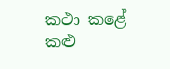කථා කළේ  කළු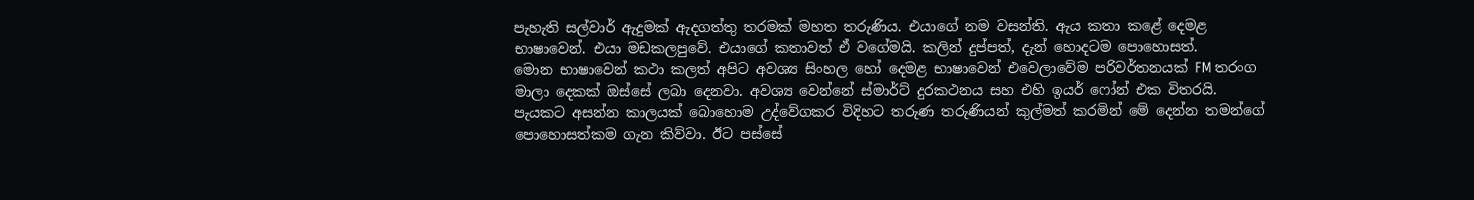පැහැති සල්වාර් ඇදුමක් ඇදගත්තු තරමක් මහත තරුණිය. එයාගේ නම වසන්ති. ඇය කතා කළේ දෙමළ භාෂාවෙන්. එයා මඩකලපුවේ. එයාගේ කතාවත් ඒ වගේමයි. කලින් දුප්පත්, දැන් හොදටම පොහොසත්.
මොන භාෂාවෙන් කථා කලත් අපිට අවශ්‍ය සිංහල හෝ දෙමළ භාෂාවෙන් එවෙලාවේම පරිවර්තනයක් FM තරංග මාලා දෙකක් ඔස්සේ ලබා දෙනවා. අවශ්‍ය වෙන්නේ ස්මාර්ට් දුරකථනය සහ එහි ඉයර් ෆෝන් එක විතරයි.
පැයකට අසන්න කාලයක් බොහොම උද්වේගකර විදිහට තරුණ තරුණියන් කුල්මත් කරමින් මේ දෙන්න තමන්ගේ පොහොසත්කම ගැන කිව්වා. ඊට පස්සේ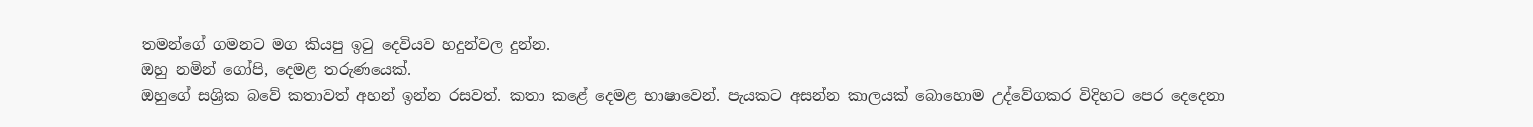තමන්ගේ ගමනට මග කියපු ඉටු දෙවියව හදුන්වල දුන්න.
ඔහු නමින් ගෝපි, දෙමළ තරුණයෙක්.
ඔහුගේ සශ්‍රික බවේ කතාවත් අහන් ඉන්න රසවත්. කතා කළේ දෙමළ භාෂාවෙන්. පැයකට අසන්න කාලයක් බොහොම උද්වේගකර විදිහට පෙර දෙදෙනා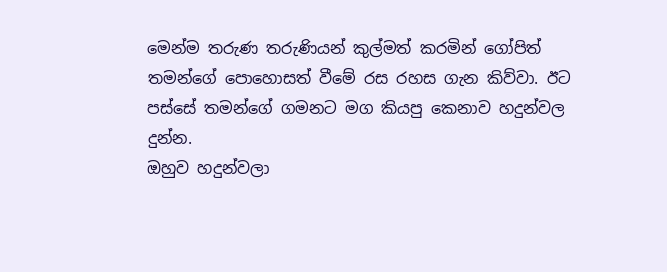මෙන්ම තරුණ තරුණියන් කුල්මත් කරමින් ගෝපිත් තමන්ගේ පොහොසත් වීමේ රස රහස ගැන කිව්වා. ඊට පස්සේ තමන්ගේ ගමනට මග කියපු කෙනාව හදුන්වල දුන්න.
ඔහුව හදුන්වලා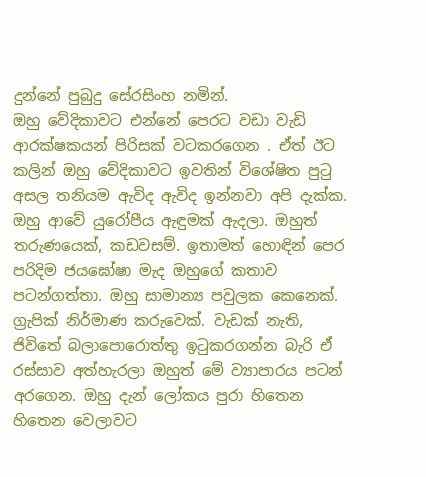දුන්නේ පුබුදු සේරසිංහ නමින්.
ඔහු වේදිකාවට එන්නේ පෙරට වඩා වැඩි ආරක්ෂකයන් පිරිසක් වටකරගෙන . ඒත් ඊට කලින් ඔහු වේදිකාවට ඉවතින් විශේෂිත පුටු අසල තනියම ඇවිද ඇවිද ඉන්නවා අපි දැක්ක. ඔහු ආවේ යුරෝපීය ඇඳුමක් ඇදලා. ඔහුත් තරුණයෙක්, කඩවසම්. ඉතාමත් හොඳින් පෙර පරිදිම ජයඝෝෂා මැද ඔහුගේ කතාව පටන්ගත්තා. ඔහු සාමාන්‍ය පවුලක කෙනෙක්. ග්‍රැපික් නිර්මාණ කරුවෙක්. වැඩක් නැති, ජිවිතේ බලාපොරොත්තු ඉටුකරගන්න බැරි ඒ රස්සාව අත්හැරලා ඔහුත් මේ ව්‍යාපාරය පටන් අරගෙන. ඔහු දැන් ලෝකය පුරා හිතෙන හිතෙන වෙලාවට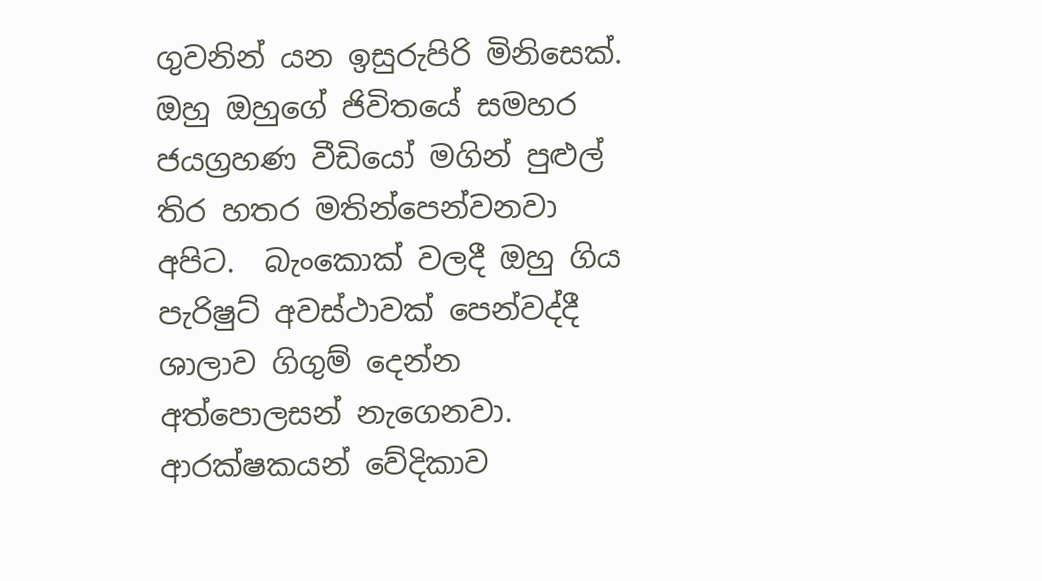ගුවනින් යන ඉසුරුපිරි මිනිසෙක්. ඔහු ඔහුගේ ජිවිතයේ සමහර ජයග්‍රහණ වීඩියෝ මගින් පුළුල් තිර හතර මතින්පෙන්වනවා අපිට.  බැංකොක් වලදී ඔහු ගිය පැරිෂුට් අවස්ථාවක් පෙන්වද්දී ශාලාව ගිගුම් දෙන්න අත්පොලසන් නැගෙනවා.
ආරක්ෂකයන් වේදිකාව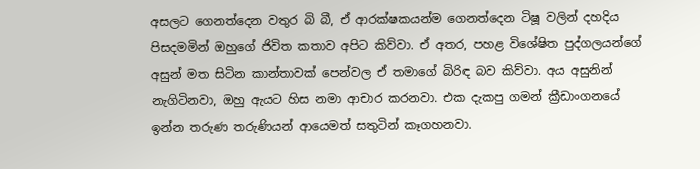අසලට ගෙනත්දෙන වතුර බි බී, ඒ ආරක්ෂකයන්ම ගෙනත්දෙන ටිෂූ වලින් දහදිය පිසදමමින් ඔහුගේ ජිවිත කතාව අපිට කිව්වා. ඒ අතර, පහළ විශේෂිත පුද්ගලයන්ගේ අසුන් මත සිටින කාන්තාවක් පෙන්වල ඒ තමාගේ බිරිඳ බව කිව්වා. අය අසුනින් නැගිටිනවා, ඔහු ඇයට හිස නමා ආචාර කරනවා. එක දැකපු ගමන් ක්‍රීඩාංගනයේ ඉන්න තරුණ තරුණියන් ආයෙමත් සතුටින් කෑගහනවා.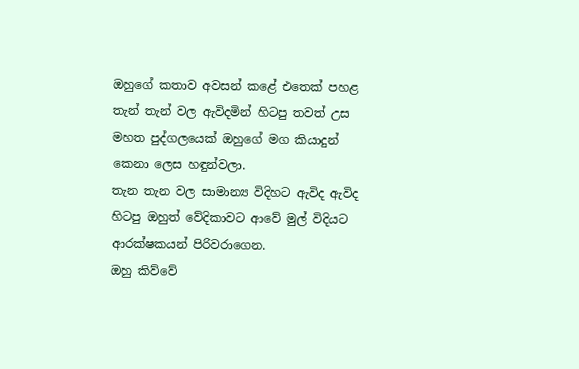ඔහුගේ කතාව අවසන් කළේ එතෙක් පහළ තැන් තැන් වල ඇවිදමින් හිටපු තවත් උස මහත පුද්ගලයෙක් ඔහුගේ මග කියාදුන් කෙනා ලෙස හඳුන්වලා.
තැන තැන වල සාමාන්‍ය විදිහට ඇවිද ඇවිද හිටපු ඔහුත් වේදිකාවට ආවේ මුල් විදියට ආරක්ෂකයන් පිරිවරාගෙන.
ඔහු කිව්වේ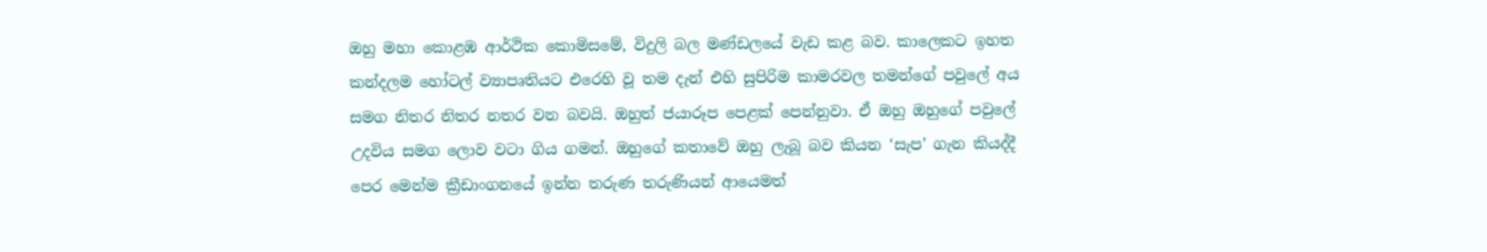ඔහු මහා කොළඹ ආර්ථික කොමිසමේ, විදුලි බල මණ්ඩලයේ වැඩ කළ බව. කාලෙකට ඉහත කන්දලම හෝටල් ව්‍යාපෘතියට එරෙහි වූ තම දැන් එහි සුපිරිම කාමරවල තමන්ගේ පවුලේ අය සමග නිතර නිතර නතර වන බවයි. ඔහුත් ජයාරූප පෙළක් පෙන්නුවා. ඒ ඔහු ඔහුගේ පවුලේ උදවිය සමග ලොව වටා ගිය ගමන්. ඔහුගේ කතාවේ ඔහු ලැබූ බව කියන ‘සැප’ ගැන කියද්දී පෙර මෙන්ම ක්‍රීඩාංගනයේ ඉන්න තරුණ තරුණියන් ආයෙමත්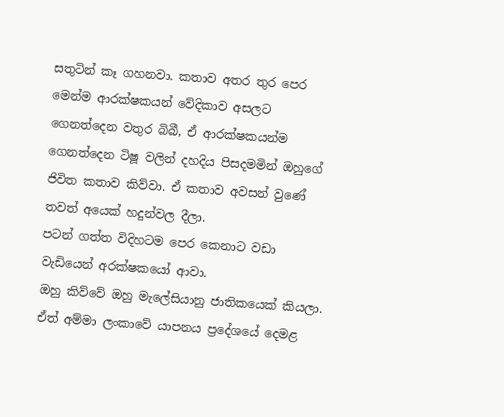සතුටින් කෑ ගහනවා. කතාව අතර තුර පෙර මෙන්ම ආරක්ෂකයන් වේදිකාව අසලට ගෙනත්දෙන වතුර බිබී, ඒ ආරක්ෂකයන්ම ගෙනත්දෙන ටිෂූ වලින් දහදිය පිසදමමින් ඔහුගේ ජිවිත කතාව කිව්වා. ඒ කතාව අවසන් වුණේ තවත් අයෙක් හදුන්වල දීලා.
පටන් ගත්ත විදිහටම පෙර කෙනාට වඩා වැඩියෙන් අරක්ෂකයෝ ආවා.
ඔහු කිව්වේ ඔහු මැලේසියානු ජාතිකයෙක් කියලා. ඒත් අම්මා ලංකාවේ යාපනය ප්‍රදේශයේ දෙමළ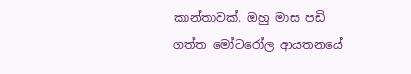කාන්තාවක්. ඔහු මාස පඩි ගත්ත මෝටරෝල ආයතනයේ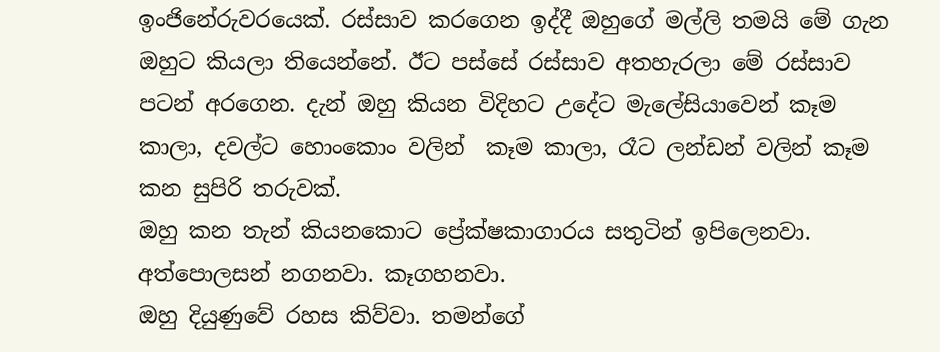ඉංජිනේරුවරයෙක්. රස්සාව කරගෙන ඉද්දී ඔහුගේ මල්ලි තමයි මේ ගැන ඔහුට කියලා තියෙන්නේ. ඊට පස්සේ රස්සාව අතහැරලා මේ රස්සාව පටන් අරගෙන. දැන් ඔහු කියන විදිහට උදේට මැලේසියාවෙන් කෑම කාලා, දවල්ට හොංකොං වලින්  කෑම කාලා, රෑට ලන්ඩන් වලින් කෑම කන සුපිරි තරුවක්.
ඔහු කන තැන් කියනකොට ප්‍රේක්ෂකාගාරය සතුටින් ඉපිලෙනවා. අත්පොලසන් නගනවා. කෑගහනවා.
ඔහු දියුණුවේ රහස කිව්වා. තමන්ගේ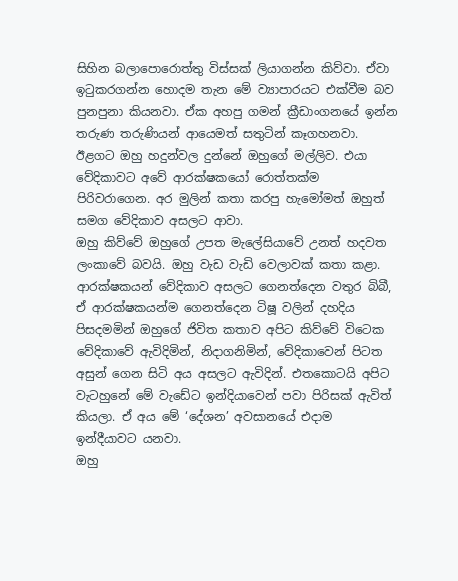සිහින බලාපොරොත්තු විස්සක් ලියාගන්න කිව්වා. ඒවා ඉටුකරගන්න හොදම තැන මේ ව්‍යාපාරයට එක්වීම බව පුනපුනා කියනවා. ඒක අහපු ගමන් ක්‍රීඩාංගනයේ ඉන්න තරුණ තරුණියන් ආයෙමත් සතුටින් කෑගහනවා.
ඊළගට ඔහු හදුන්වල දුන්නේ ඔහුගේ මල්ලිව. එයා වේදිකාවට අවේ ආරක්ෂකයෝ රොත්තක්ම පිරිවරාගෙන. අර මුලින් කතා කරපු හැමෝමත් ඔහුත් සමග වේදිකාව අසලට ආවා.
ඔහු කිව්වේ ඔහුගේ උපත මැලේසියාවේ උනත් හදවත ලංකාවේ බවයි. ඔහු වැඩ වැඩි වෙලාවක් කතා කළා. ආරක්ෂකයන් වේදිකාව අසලට ගෙනත්දෙන වතුර බිබී, ඒ ආරක්ෂකයන්ම ගෙනත්දෙන ටිෂූ වලින් දහදිය පිසදමමින් ඔහුගේ ජිවිත කතාව අපිට කිව්වේ විටෙක වේදිකාවේ ඇවිදිමින්, නිදාගනිමින්, වේදිකාවෙන් පිටත අසුන් ගෙන සිටි අය අසලට ඇවිදින්. එතකොටයි අපිට වැටහුනේ මේ වැඩේට ඉන්දියාවෙන් පවා පිරිසක් ඇවිත් කියලා. ඒ අය මේ ‘දේශන’ අවසානයේ එදාම ඉන්දීයාවට යනවා.
ඔහු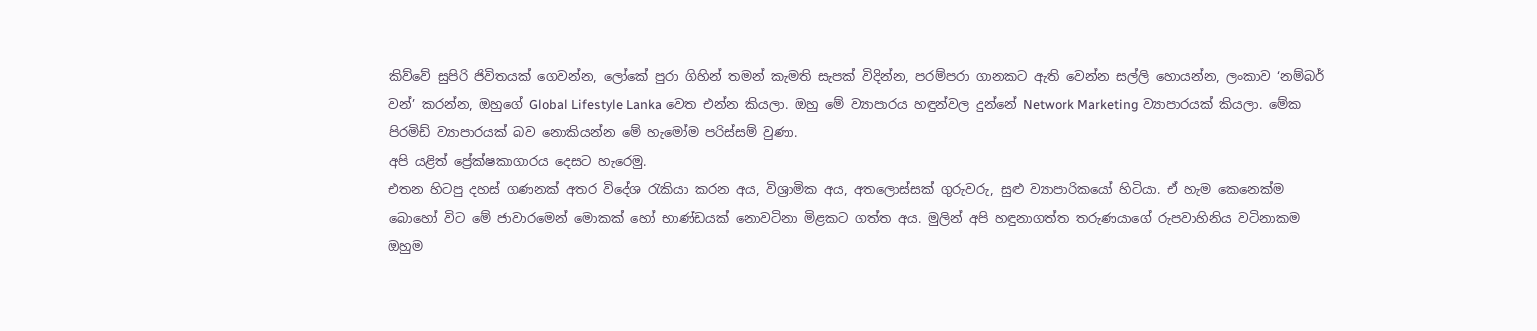කිව්වේ සුපිරි ජිවිතයක් ගෙවන්න, ලෝකේ පුරා ගිහින් තමන් කැමති සැපක් විදින්න, පරම්පරා ගානකට ඇති වෙන්න සල්ලි හොයන්න, ලංකාව ‘නම්බර් වන්’ කරන්න, ඔහුගේ Global Lifestyle Lanka වෙත එන්න කියලා. ඔහු මේ ව්‍යාපාරය හඳුන්වල දුන්නේ Network Marketing ව්‍යාපාරයක් කියලා. මේක පිරමිඩ් ව්‍යාපාරයක් බව නොකියන්න මේ හැමෝම පරිස්සම් වුණා.
අපි යළිත් ප්‍රේක්ෂකාගාරය දෙසට හැරෙමු.
එතන හිටපු දහස් ගණනක් අතර විදේශ රැකියා කරන අය, විශ්‍රාමික අය, අතලොස්සක් ගුරුවරු, සුළු ව්‍යාපාරිකයෝ හිටියා. ඒ හැම කෙනෙක්ම බොහෝ විට මේ ජාවාරමෙන් මොකක් හෝ භාණ්ඩයක් නොවටිනා මිළකට ගත්ත අය. මුලින් අපි හඳුනාගත්ත තරුණයාගේ රුපවාහිනිය වටිනාකම ඔහුම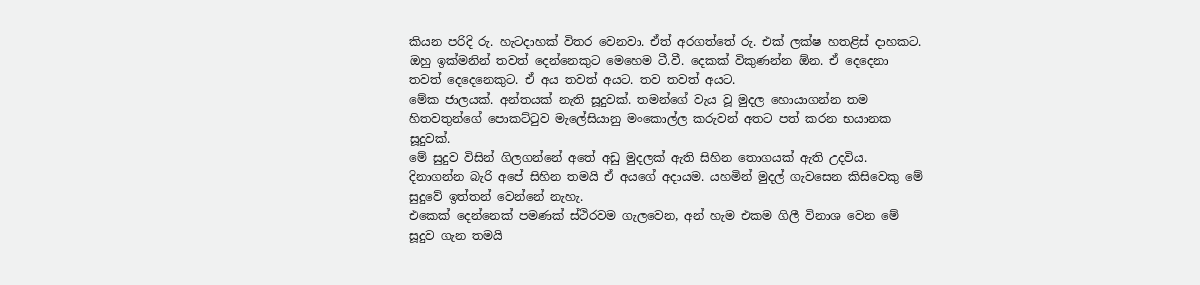කියන පරිදි රු. හැටදාහක් විතර වෙනවා. ඒත් අරගත්තේ රු. එක් ලක්ෂ හතළිස් දාහකට. ඔහු ඉක්මනින් තවත් දෙන්නෙකුට මෙහෙම ටී.වී. දෙකක් විකුණන්න ඕන. ඒ දෙදෙනා තවත් දෙදෙනෙකුට. ඒ අය තවත් අයට. තව තවත් අයට.
මේක ජාලයක්. අන්තයක් නැති සූදුවක්. තමන්ගේ වැය වූ මුදල හොයාගන්න තම හිතවතුන්ගේ පොකට්ටුව මැලේසියානු මංකොල්ල කරුවන් අතට පත් කරන භයානක සූදුවක්.
මේ සුදුව විසින් ගිලගන්නේ අතේ අඩු මුදලක් ඇති සිහින තොගයක් ඇති උදවිය. දිනාගන්න බැරි අපේ සිහින තමයි ඒ අයගේ අදායම. යහමින් මුදල් ගැවසෙන කිසිවෙකු මේ සුදුවේ ඉත්තන් වෙන්නේ නැහැ.
එකෙක් දෙන්නෙක් පමණක් ස්ථිරවම ගැලවෙන, අන් හැම එකම ගිලී විනාශ වෙන මේ සූදුව ගැන තමයි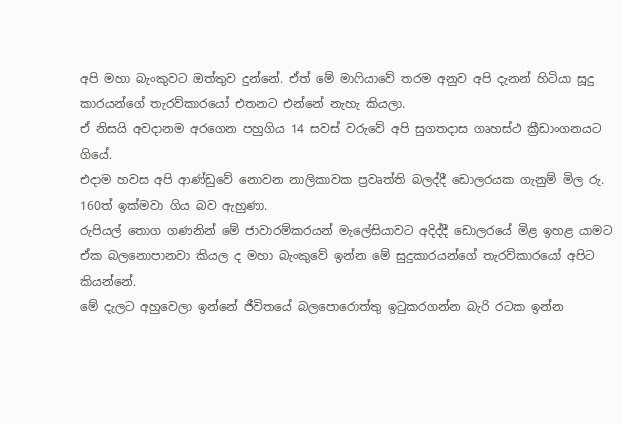අපි මහා බැංකුවට ඔත්තුව දුන්නේ. ඒත් මේ මාෆියාවේ තරම අනුව අපි දැනන් හිටියා සූදු කාරයන්ගේ තැරව්කාරයෝ එතනට එන්නේ නැහැ කියලා.
ඒ නිසයි අවදානම අරගෙන පහුගිය 14 සවස් වරුවේ අපි සුගතදාස ගෘහස්ථ ක්‍රීඩාංගනයට ගියේ.
එදාම හවස අපි ආණ්ඩුවේ නොවන නාලිකාවක ප්‍රවෘත්ති බලද්දී ඩොලරයක ගැනුම් මිල රු. 160ත් ඉක්මවා ගිය බව ඇහුණා.
රුපියල් තොග ගණනින් මේ ජාවාරම්කරයන් මැලේසියාවට අදිද්දී ඩොලරයේ මිළ ඉහළ යාමට ඒක බලනොපානවා කියල ද මහා බැංකුවේ ඉන්න මේ සුදුකාරයන්ගේ තැරව්කාරයෝ අපිට කියන්නේ.
මේ දැලට අහුවෙලා ඉන්නේ ජීවිතයේ බලපොරොත්තු ඉටුකරගන්න බැරි රටක ඉන්න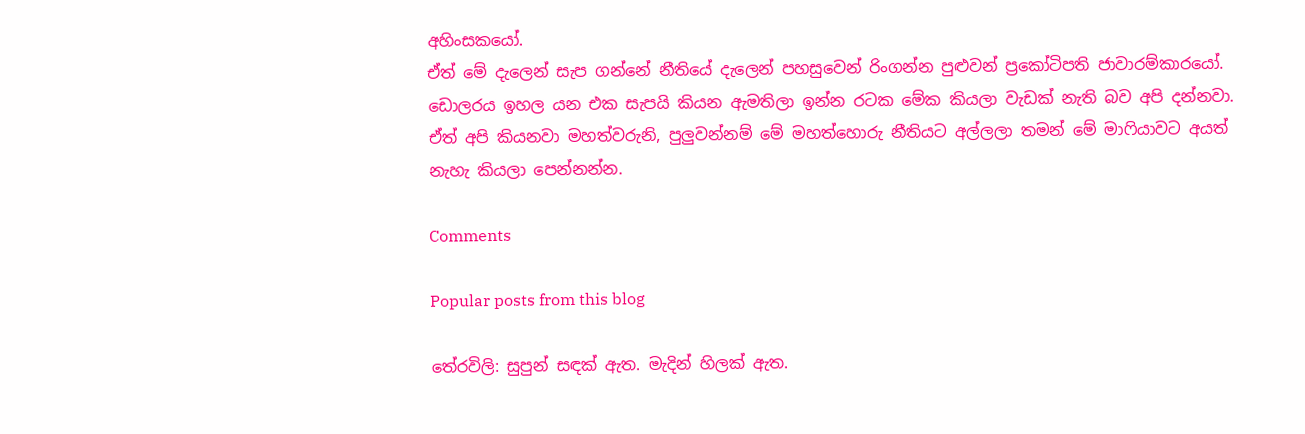අහිංසකයෝ.
ඒත් මේ දැලෙන් සැප ගන්නේ නීතියේ දැලෙන් පහසුවෙන් රිංගන්න පුළුවන් ප්‍රකෝටිපති ජාවාරම්කාරයෝ.
ඩොලරය ඉහල යන එක සැපයි කියන ඇමතිලා ඉන්න රටක මේක කියලා වැඩක් නැති බව අපි දන්නවා.
ඒත් අපි කියනවා මහත්වරුනි, පුලුවන්නම් මේ මහත්හොරු නීතියට අල්ලලා තමන් මේ මාෆියාවට අයත් නැහැ කියලා පෙන්නන්න.

Comments

Popular posts from this blog

තේරවිලි: සුපුන් සඳක් ඇත. මැදින් හිලක් ඇත.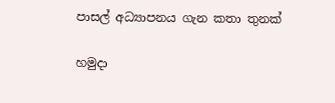පාසල් අධ්‍යාපනය ගැන කතා තුනක්

හමුදා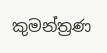කුමන්ත්‍රණ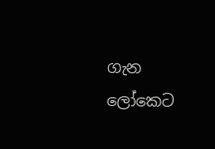ගැන ලෝකෙට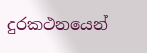දුරකථනයෙන්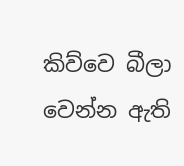කිව්වෙ බීලා වෙන්න ඇති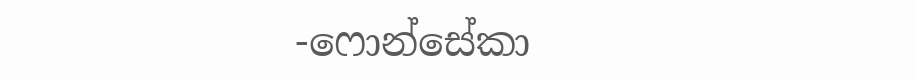-ෆොන්සේකා